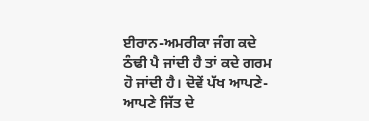ਈਰਾਨ-ਅਮਰੀਕਾ ਜੰਗ ਕਦੇ ਠੰਢੀ ਪੈ ਜਾਂਦੀ ਹੈ ਤਾਂ ਕਦੇ ਗਰਮ ਹੋ ਜਾਂਦੀ ਹੈ। ਦੋਵੇਂ ਪੱਖ ਆਪਣੇ-ਆਪਣੇ ਜਿੱਤ ਦੇ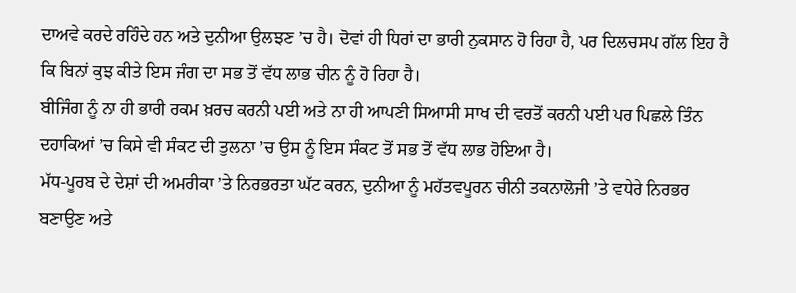ਦਾਅਵੇ ਕਰਦੇ ਰਹਿੰਦੇ ਹਨ ਅਤੇ ਦੁਨੀਆ ਉਲਝਣ ’ਚ ਹੈ। ਦੋਵਾਂ ਹੀ ਧਿਰਾਂ ਦਾ ਭਾਰੀ ਨੁਕਸਾਨ ਹੋ ਰਿਹਾ ਹੈ, ਪਰ ਦਿਲਚਸਪ ਗੱਲ ਇਹ ਹੈ ਕਿ ਬਿਨਾਂ ਕੁਝ ਕੀਤੇ ਇਸ ਜੰਗ ਦਾ ਸਭ ਤੋਂ ਵੱਧ ਲਾਭ ਚੀਨ ਨੂੰ ਹੋ ਰਿਹਾ ਹੈ।
ਬੀਜਿੰਗ ਨੂੰ ਨਾ ਹੀ ਭਾਰੀ ਰਕਮ ਖ਼ਰਚ ਕਰਨੀ ਪਈ ਅਤੇ ਨਾ ਹੀ ਆਪਣੀ ਸਿਆਸੀ ਸਾਖ ਦੀ ਵਰਤੋਂ ਕਰਨੀ ਪਈ ਪਰ ਪਿਛਲੇ ਤਿੰਨ ਦਹਾਕਿਆਂ ’ਚ ਕਿਸੇ ਵੀ ਸੰਕਟ ਦੀ ਤੁਲਨਾ ’ਚ ਉਸ ਨੂੰ ਇਸ ਸੰਕਟ ਤੋਂ ਸਭ ਤੋਂ ਵੱਧ ਲਾਭ ਹੋਇਆ ਹੈ।
ਮੱਧ-ਪੂਰਬ ਦੇ ਦੇਸ਼ਾਂ ਦੀ ਅਮਰੀਕਾ ’ਤੇ ਨਿਰਭਰਤਾ ਘੱਟ ਕਰਨ, ਦੁਨੀਆ ਨੂੰ ਮਹੱਤਵਪੂਰਨ ਚੀਨੀ ਤਕਨਾਲੋਜੀ ’ਤੇ ਵਧੇਰੇ ਨਿਰਭਰ ਬਣਾਉਣ ਅਤੇ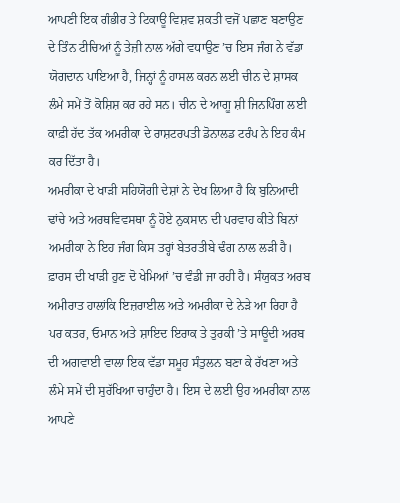ਆਪਣੀ ਇਕ ਗੰਭੀਰ ਤੇ ਟਿਕਾਊ ਵਿਸ਼ਵ ਸ਼ਕਤੀ ਵਜੋਂ ਪਛਾਣ ਬਣਾਉਣ ਦੇ ਤਿੰਨ ਟੀਚਿਆਂ ਨੂੰ ਤੇਜ਼ੀ ਨਾਲ ਅੱਗੇ ਵਧਾਉਣ ’ਚ ਇਸ ਜੰਗ ਨੇ ਵੱਡਾ ਯੋਗਦਾਨ ਪਾਇਆ ਹੈ, ਜਿਨ੍ਹਾਂ ਨੂੰ ਹਾਸਲ ਕਰਨ ਲਈ ਚੀਨ ਦੇ ਸ਼ਾਸਕ ਲੰਮੇ ਸਮੇਂ ਤੋਂ ਕੋਸ਼ਿਸ਼ ਕਰ ਰਹੇ ਸਨ। ਚੀਨ ਦੇ ਆਗੂ ਸ਼ੀ ਜਿਨਪਿੰਗ ਲਈ ਕਾਫ਼ੀ ਹੱਦ ਤੱਕ ਅਮਰੀਕਾ ਦੇ ਰਾਸ਼ਟਰਪਤੀ ਡੋਨਾਲਡ ਟਰੰਪ ਨੇ ਇਹ ਕੰਮ ਕਰ ਦਿੱਤਾ ਹੈ।
ਅਮਰੀਕਾ ਦੇ ਖਾੜੀ ਸਹਿਯੋਗੀ ਦੇਸ਼ਾਂ ਨੇ ਦੇਖ ਲਿਆ ਹੈ ਕਿ ਬੁਨਿਆਦੀ ਢਾਂਚੇ ਅਤੇ ਅਰਥਵਿਵਸਥਾ ਨੂੰ ਹੋਏ ਨੁਕਸਾਨ ਦੀ ਪਰਵਾਹ ਕੀਤੇ ਬਿਨਾਂ ਅਮਰੀਕਾ ਨੇ ਇਹ ਜੰਗ ਕਿਸ ਤਰ੍ਹਾਂ ਬੇਤਰਤੀਬੇ ਢੰਗ ਨਾਲ ਲੜੀ ਹੈ। ਫ਼ਾਰਸ ਦੀ ਖਾੜੀ ਹੁਣ ਦੋ ਖੇਮਿਆਂ ’ਚ ਵੰਡੀ ਜਾ ਰਹੀ ਹੈ। ਸੰਯੁਕਤ ਅਰਬ ਅਮੀਰਾਤ ਹਾਲਾਂਕਿ ਇਜ਼ਰਾਈਲ ਅਤੇ ਅਮਰੀਕਾ ਦੇ ਨੇੜੇ ਆ ਰਿਹਾ ਹੈ ਪਰ ਕਤਰ, ਓਮਾਨ ਅਤੇ ਸ਼ਾਇਦ ਇਰਾਕ ਤੇ ਤੁਰਕੀ ’ਤੇ ਸਾਊਦੀ ਅਰਬ ਦੀ ਅਗਵਾਈ ਵਾਲਾ ਇਕ ਵੱਡਾ ਸਮੂਹ ਸੰਤੁਲਨ ਬਣਾ ਕੇ ਰੱਖਣਾ ਅਤੇ ਲੰਮੇ ਸਮੇਂ ਦੀ ਸੁਰੱਖਿਆ ਚਾਹੁੰਦਾ ਹੈ। ਇਸ ਦੇ ਲਈ ਉਹ ਅਮਰੀਕਾ ਨਾਲ ਆਪਣੇ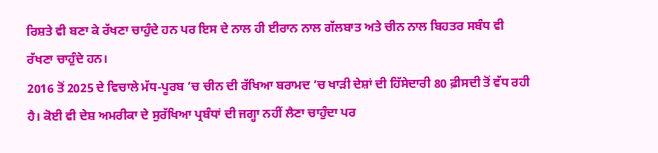ਰਿਸ਼ਤੇ ਵੀ ਬਣਾ ਕੇ ਰੱਖਣਾ ਚਾਹੁੰਦੇ ਹਨ ਪਰ ਇਸ ਦੇ ਨਾਲ ਹੀ ਈਰਾਨ ਨਾਲ ਗੱਲਬਾਤ ਅਤੇ ਚੀਨ ਨਾਲ ਬਿਹਤਰ ਸਬੰਧ ਵੀ ਰੱਖਣਾ ਚਾਹੁੰਦੇ ਹਨ।
2016 ਤੋਂ 2025 ਦੇ ਵਿਚਾਲੇ ਮੱਧ-ਪੂਰਬ ’ਚ ਚੀਨ ਦੀ ਰੱਖਿਆ ਬਰਾਮਦ ’ਚ ਖਾੜੀ ਦੇਸ਼ਾਂ ਦੀ ਹਿੱਸੇਦਾਰੀ 80 ਫ਼ੀਸਦੀ ਤੋਂ ਵੱਧ ਰਹੀ ਹੈ। ਕੋਈ ਵੀ ਦੇਸ਼ ਅਮਰੀਕਾ ਦੇ ਸੁਰੱਖਿਆ ਪ੍ਰਬੰਧਾਂ ਦੀ ਜਗ੍ਹਾ ਨਹੀਂ ਲੈਣਾ ਚਾਹੁੰਦਾ ਪਰ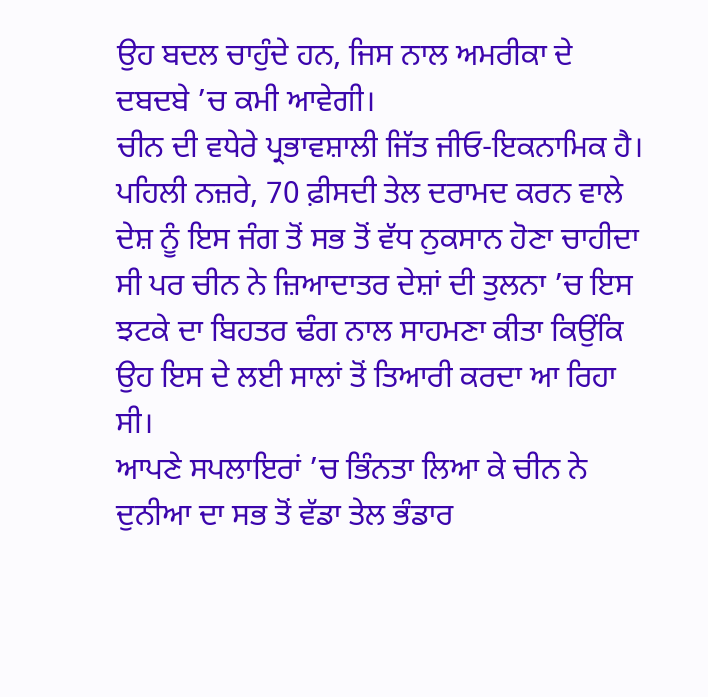ਉਹ ਬਦਲ ਚਾਹੁੰਦੇ ਹਨ, ਜਿਸ ਨਾਲ ਅਮਰੀਕਾ ਦੇ ਦਬਦਬੇ ’ਚ ਕਮੀ ਆਵੇਗੀ।
ਚੀਨ ਦੀ ਵਧੇਰੇ ਪ੍ਰਭਾਵਸ਼ਾਲੀ ਜਿੱਤ ਜੀਓ-ਇਕਨਾਮਿਕ ਹੈ। ਪਹਿਲੀ ਨਜ਼ਰੇ, 70 ਫ਼ੀਸਦੀ ਤੇਲ ਦਰਾਮਦ ਕਰਨ ਵਾਲੇ ਦੇਸ਼ ਨੂੰ ਇਸ ਜੰਗ ਤੋਂ ਸਭ ਤੋਂ ਵੱਧ ਨੁਕਸਾਨ ਹੋਣਾ ਚਾਹੀਦਾ ਸੀ ਪਰ ਚੀਨ ਨੇ ਜ਼ਿਆਦਾਤਰ ਦੇਸ਼ਾਂ ਦੀ ਤੁਲਨਾ ’ਚ ਇਸ ਝਟਕੇ ਦਾ ਬਿਹਤਰ ਢੰਗ ਨਾਲ ਸਾਹਮਣਾ ਕੀਤਾ ਕਿਉਂਕਿ ਉਹ ਇਸ ਦੇ ਲਈ ਸਾਲਾਂ ਤੋਂ ਤਿਆਰੀ ਕਰਦਾ ਆ ਰਿਹਾ ਸੀ।
ਆਪਣੇ ਸਪਲਾਇਰਾਂ ’ਚ ਭਿੰਨਤਾ ਲਿਆ ਕੇ ਚੀਨ ਨੇ ਦੁਨੀਆ ਦਾ ਸਭ ਤੋਂ ਵੱਡਾ ਤੇਲ ਭੰਡਾਰ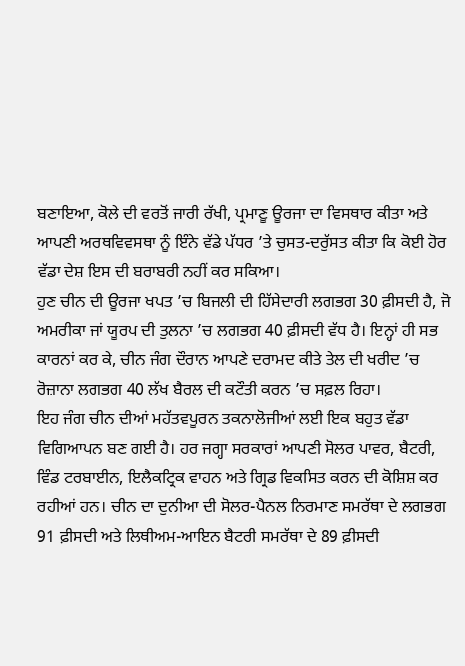ਬਣਾਇਆ, ਕੋਲੇ ਦੀ ਵਰਤੋਂ ਜਾਰੀ ਰੱਖੀ, ਪ੍ਰਮਾਣੂ ਊਰਜਾ ਦਾ ਵਿਸਥਾਰ ਕੀਤਾ ਅਤੇ ਆਪਣੀ ਅਰਥਵਿਵਸਥਾ ਨੂੰ ਇੰਨੇ ਵੱਡੇ ਪੱਧਰ ’ਤੇ ਚੁਸਤ-ਦਰੁੱਸਤ ਕੀਤਾ ਕਿ ਕੋਈ ਹੋਰ ਵੱਡਾ ਦੇਸ਼ ਇਸ ਦੀ ਬਰਾਬਰੀ ਨਹੀਂ ਕਰ ਸਕਿਆ।
ਹੁਣ ਚੀਨ ਦੀ ਊਰਜਾ ਖਪਤ ’ਚ ਬਿਜਲੀ ਦੀ ਹਿੱਸੇਦਾਰੀ ਲਗਭਗ 30 ਫ਼ੀਸਦੀ ਹੈ, ਜੋ ਅਮਰੀਕਾ ਜਾਂ ਯੂਰਪ ਦੀ ਤੁਲਨਾ ’ਚ ਲਗਭਗ 40 ਫ਼ੀਸਦੀ ਵੱਧ ਹੈ। ਇਨ੍ਹਾਂ ਹੀ ਸਭ ਕਾਰਨਾਂ ਕਰ ਕੇ, ਚੀਨ ਜੰਗ ਦੌਰਾਨ ਆਪਣੇ ਦਰਾਮਦ ਕੀਤੇ ਤੇਲ ਦੀ ਖਰੀਦ ’ਚ ਰੋਜ਼ਾਨਾ ਲਗਭਗ 40 ਲੱਖ ਬੈਰਲ ਦੀ ਕਟੌਤੀ ਕਰਨ ’ਚ ਸਫ਼ਲ ਰਿਹਾ।
ਇਹ ਜੰਗ ਚੀਨ ਦੀਆਂ ਮਹੱਤਵਪੂਰਨ ਤਕਨਾਲੋਜੀਆਂ ਲਈ ਇਕ ਬਹੁਤ ਵੱਡਾ ਵਿਗਿਆਪਨ ਬਣ ਗਈ ਹੈ। ਹਰ ਜਗ੍ਹਾ ਸਰਕਾਰਾਂ ਆਪਣੀ ਸੋਲਰ ਪਾਵਰ, ਬੈਟਰੀ, ਵਿੰਡ ਟਰਬਾਈਨ, ਇਲੈਕਟ੍ਰਿਕ ਵਾਹਨ ਅਤੇ ਗ੍ਰਿਡ ਵਿਕਸਿਤ ਕਰਨ ਦੀ ਕੋਸ਼ਿਸ਼ ਕਰ ਰਹੀਆਂ ਹਨ। ਚੀਨ ਦਾ ਦੁਨੀਆ ਦੀ ਸੋਲਰ-ਪੈਨਲ ਨਿਰਮਾਣ ਸਮਰੱਥਾ ਦੇ ਲਗਭਗ 91 ਫ਼ੀਸਦੀ ਅਤੇ ਲਿਥੀਅਮ-ਆਇਨ ਬੈਟਰੀ ਸਮਰੱਥਾ ਦੇ 89 ਫ਼ੀਸਦੀ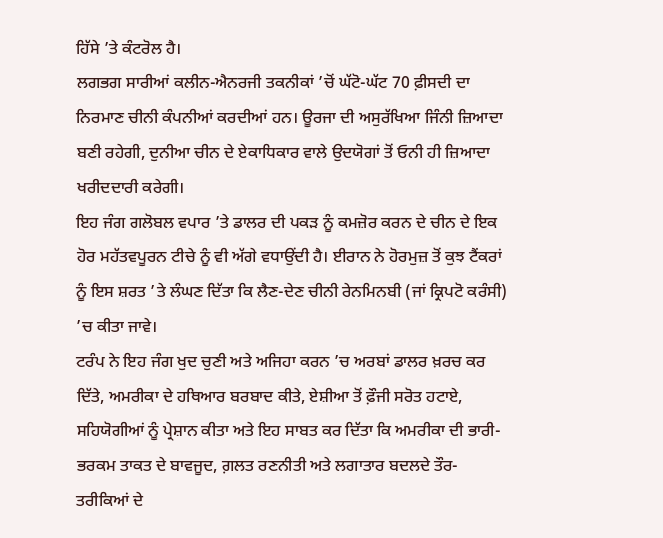ਹਿੱਸੇ ’ਤੇ ਕੰਟਰੋਲ ਹੈ।
ਲਗਭਗ ਸਾਰੀਆਂ ਕਲੀਨ-ਐਨਰਜੀ ਤਕਨੀਕਾਂ ’ਚੋਂ ਘੱਟੋ-ਘੱਟ 70 ਫ਼ੀਸਦੀ ਦਾ ਨਿਰਮਾਣ ਚੀਨੀ ਕੰਪਨੀਆਂ ਕਰਦੀਆਂ ਹਨ। ਊਰਜਾ ਦੀ ਅਸੁਰੱਖਿਆ ਜਿੰਨੀ ਜ਼ਿਆਦਾ ਬਣੀ ਰਹੇਗੀ, ਦੁਨੀਆ ਚੀਨ ਦੇ ਏਕਾਧਿਕਾਰ ਵਾਲੇ ਉਦਯੋਗਾਂ ਤੋਂ ਓਨੀ ਹੀ ਜ਼ਿਆਦਾ ਖਰੀਦਦਾਰੀ ਕਰੇਗੀ।
ਇਹ ਜੰਗ ਗਲੋਬਲ ਵਪਾਰ ’ਤੇ ਡਾਲਰ ਦੀ ਪਕੜ ਨੂੰ ਕਮਜ਼ੋਰ ਕਰਨ ਦੇ ਚੀਨ ਦੇ ਇਕ ਹੋਰ ਮਹੱਤਵਪੂਰਨ ਟੀਚੇ ਨੂੰ ਵੀ ਅੱਗੇ ਵਧਾਉਂਦੀ ਹੈ। ਈਰਾਨ ਨੇ ਹੋਰਮੁਜ਼ ਤੋਂ ਕੁਝ ਟੈਂਕਰਾਂ ਨੂੰ ਇਸ ਸ਼ਰਤ ’ਤੇ ਲੰਘਣ ਦਿੱਤਾ ਕਿ ਲੈਣ-ਦੇਣ ਚੀਨੀ ਰੇਨਮਿਨਬੀ (ਜਾਂ ਕ੍ਰਿਪਟੋ ਕਰੰਸੀ) ’ਚ ਕੀਤਾ ਜਾਵੇ।
ਟਰੰਪ ਨੇ ਇਹ ਜੰਗ ਖੁਦ ਚੁਣੀ ਅਤੇ ਅਜਿਹਾ ਕਰਨ ’ਚ ਅਰਬਾਂ ਡਾਲਰ ਖ਼ਰਚ ਕਰ ਦਿੱਤੇ, ਅਮਰੀਕਾ ਦੇ ਹਥਿਆਰ ਬਰਬਾਦ ਕੀਤੇ, ਏਸ਼ੀਆ ਤੋਂ ਫ਼ੌਜੀ ਸਰੋਤ ਹਟਾਏ, ਸਹਿਯੋਗੀਆਂ ਨੂੰ ਪ੍ਰੇਸ਼ਾਨ ਕੀਤਾ ਅਤੇ ਇਹ ਸਾਬਤ ਕਰ ਦਿੱਤਾ ਕਿ ਅਮਰੀਕਾ ਦੀ ਭਾਰੀ-ਭਰਕਮ ਤਾਕਤ ਦੇ ਬਾਵਜੂਦ, ਗ਼ਲਤ ਰਣਨੀਤੀ ਅਤੇ ਲਗਾਤਾਰ ਬਦਲਦੇ ਤੌਰ-ਤਰੀਕਿਆਂ ਦੇ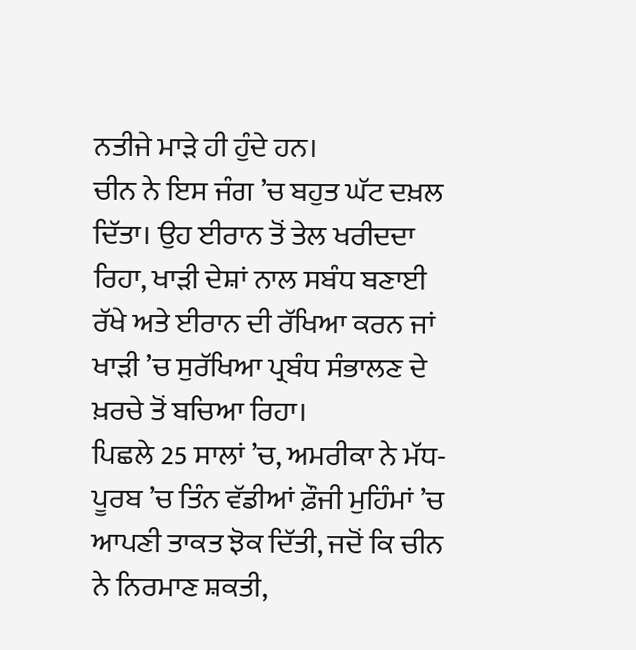ਨਤੀਜੇ ਮਾੜੇ ਹੀ ਹੁੰਦੇ ਹਨ।
ਚੀਨ ਨੇ ਇਸ ਜੰਗ ’ਚ ਬਹੁਤ ਘੱਟ ਦਖ਼ਲ ਦਿੱਤਾ। ਉਹ ਈਰਾਨ ਤੋਂ ਤੇਲ ਖਰੀਦਦਾ ਰਿਹਾ, ਖਾੜੀ ਦੇਸ਼ਾਂ ਨਾਲ ਸਬੰਧ ਬਣਾਈ ਰੱਖੇ ਅਤੇ ਈਰਾਨ ਦੀ ਰੱਖਿਆ ਕਰਨ ਜਾਂ ਖਾੜੀ ’ਚ ਸੁਰੱਖਿਆ ਪ੍ਰਬੰਧ ਸੰਭਾਲਣ ਦੇ ਖ਼ਰਚੇ ਤੋਂ ਬਚਿਆ ਰਿਹਾ।
ਪਿਛਲੇ 25 ਸਾਲਾਂ ’ਚ, ਅਮਰੀਕਾ ਨੇ ਮੱਧ-ਪੂਰਬ ’ਚ ਤਿੰਨ ਵੱਡੀਆਂ ਫ਼ੌਜੀ ਮੁਹਿੰਮਾਂ ’ਚ ਆਪਣੀ ਤਾਕਤ ਝੋਕ ਦਿੱਤੀ, ਜਦੋਂ ਕਿ ਚੀਨ ਨੇ ਨਿਰਮਾਣ ਸ਼ਕਤੀ,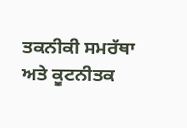ਤਕਨੀਕੀ ਸਮਰੱਥਾ ਅਤੇ ਕੂਟਨੀਤਕ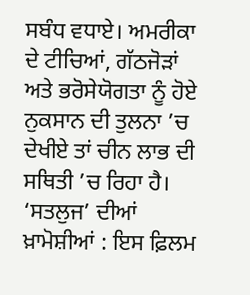ਸਬੰਧ ਵਧਾਏ। ਅਮਰੀਕਾ ਦੇ ਟੀਚਿਆਂ, ਗੱਠਜੋੜਾਂ ਅਤੇ ਭਰੋਸੇਯੋਗਤਾ ਨੂੰ ਹੋਏ ਨੁਕਸਾਨ ਦੀ ਤੁਲਨਾ ’ਚ ਦੇਖੀਏ ਤਾਂ ਚੀਨ ਲਾਭ ਦੀ ਸਥਿਤੀ ’ਚ ਰਿਹਾ ਹੈ।
‘ਸਤਲੁਜ’ ਦੀਆਂ ਖ਼ਾਮੋਸ਼ੀਆਂ : ਇਸ ਫ਼ਿਲਮ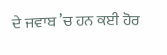ਦੇ ਜਵਾਬ ’ਚ ਹਨ ਕਈ ਹੋਰ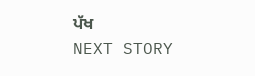ਪੱਖ
NEXT STORY